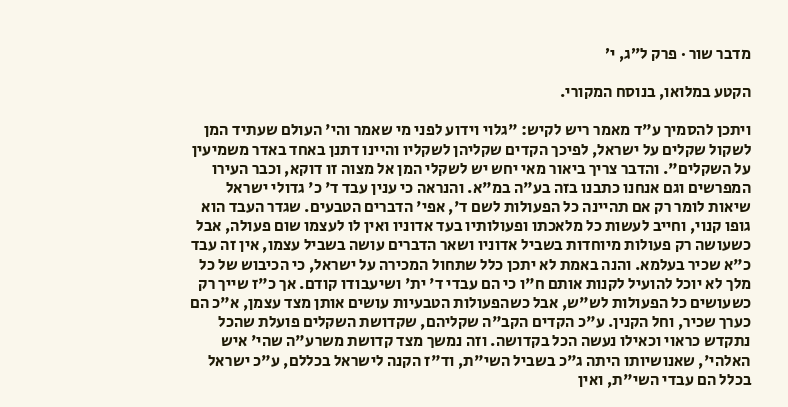מדבר שור · פרק ל״ג, י׳

הקטע במלואו, בנוסח המקורי.

ויתכן להסמיך ע"ד מאמר ריש לקיש: "גלוי וידוע לפני מי שאמר והי' העולם שעתיד המן לשקול שקלים על ישראל, לפיכך הקדים שקליהן לשקליו והיינו דתנן באחד באדר משמיעין על השקלים". והדבר צריך ביאור מאי יחש יש לשקלי המן אל מצוה זו דוקא, וכבר העירו המפרשים וגם אנחנו כתבנו בזה בע"ה במ"א. והנראה כי ענין עבד ד' כ' גדולי ישראל שיאות לומר רק אם תהיינה כל הפעולות לשם ד', אפי' הדברים הטבעים. שגדר העבד הוא גופו קנוי, וחייב לעשות כל מלאכתו ופעולותיו בעד אדוניו ואין לו לעצמו שום פעולה, אבל כשעושה רק פעולות מיוחדות בשביל אדוניו ושאר הדברים עושה בשביל עצמו, אין זה עבד כ"א שכיר בעלמא. והנה באמת לא יתכן כלל שתחול המכירה על ישראל, כי הכיבוש של כל מלך לא יוכל להועיל לקנות אותם ח"ו כי הם עבדי ד' ית' ושיעבודו קודם. אך כ"ז שייך רק כשעושים כל הפעולות לש"ש, אבל כשהפעולות הטבעיות עושים אותן מצד עצמן, א"כ הם כערך שכיר, וחל הקנין. ע"כ הקדים הקב"ה שקליהם, שקדושת השקלים פועלת שהכל נתקדש כראוי וכאילו נעשה הכל בקדושה. וזה נמשך מצד קדושת משרע"ה שהי' איש האלהי', שאנושיותו היתה ג"כ בשביל השי"ת, וד"ז הקנה לישראל בכללם, ע"כ ישראל בכלל הם עבדי השי"ת, ואין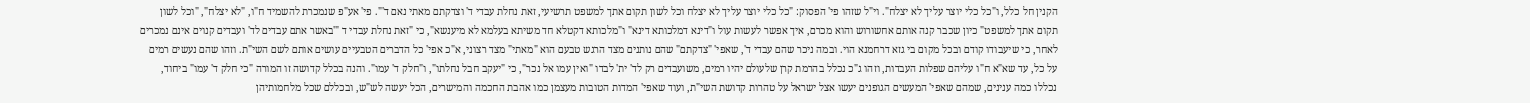הקנין חל כלל, ו"כל כלי יוצר עליך לא יצלח". וי"ל שזהו פי' הפסוק: "כל כלי יוצר עליך לא יצלח וכל לשון תקום אתך למשפט תרשיעי, זאת נחלת עבדי ד' וצדקתם מאתי נאם ד'". פי' אע"פ שנמכרת להשמיד ח"ו, "לא יצלח", "וכל לשון תקום אתך למשפט" כיון שכבר קנה אותם אחשורוש והוא מכרם, איך אפשר לעשות עול ו"דינא דמלכותא דינא" ו"מלכותא דקטלא חד משיתא בעלמא לא מיענשא", כי "זאת נחלת עבדי ד "'באשר אתם עבדים לד' ועבדים קנוים אינם נמכרים לאחר, כי שיעבודו קודם ובכל מקום בי גזא דרחמנא הוי. ובמה ניכר שהם עבדי ד', שאפי' "צדקתם" שהם נותנים מצד הרגש טבעם הוא "מאתי" מצד רצוני, א"כ אפי' כל הדברים הטבעיים עושים אותם לשם השי"ת. וזהו שהם נעשים רמים על כל, עד שא"א ח"ו עליהם שפלות העבדות, וזהו ג"כ נכלל בהרמת קרן שלעולם יהיו רמים, משועבדים רק לד' ית' לבדו "ואין עמו אל נכר", כי "יעקב חבל נחלתו", ו"חלק ד' עמו". והנה בכלל קדושה זו המורה "כי חלק ד' עמו" ביחוד, נכללו כמה ענינים, שמהם שאפי' המעשים הגופנים יעשו אצל ישראל על טהרות קדושת השי"ת, ועוד שאפי' המדות הטובות מעצמן כמו אהבת החכמה והמישרים, הכל יעשה לש"ש, ובכללם שכל מלחמותיהן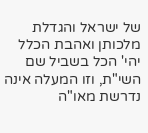של ישראל והגדלת מלכותן ואהבת הכלל יהי' הכל בשביל שם השי"ת, וזו המעלה אינה נדרשת מאו"ה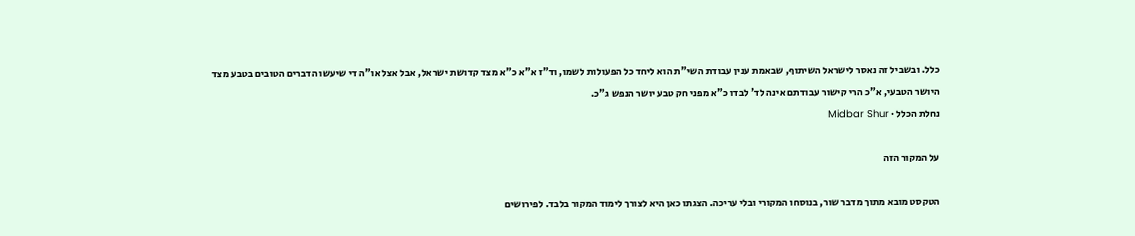כלל. ובשביל זה נאסר לישראל השיתוף, שבאמת ענין עבודת השי"ת הוא ליחד כל הפעולות לשמו, וד"ז א"א כ"א מצד קדושת ישראל, אבל אצל או"ה די שיעשו הדברים הטובים בטבע מצד היושר הטבעי, א"כ הרי קישור עבודתם אינה לד' לבדו כ"א מפני חק טבע יושר הנפש ג"כ.
נחלת הכלל · Midbar Shur

על המקור הזה

הטקסט מובא מתוך מדבר שור, בנוסחו המקורי ובלי עריכה. הצגתו כאן היא לצורך לימוד המקור בלבד. לפירושים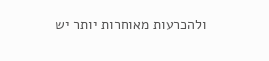ולהכרעות מאוחרות יותר יש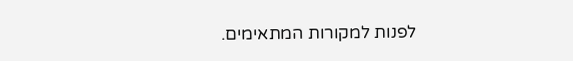לפנות למקורות המתאימים.